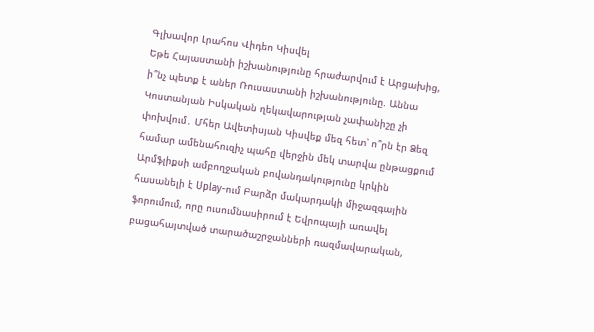Գլխավոր Լրահոս Վիդեո Կիսվել
Եթե Հայաստանի իշխանությունը հրաժարվում է Արցախից, ի՞նչ պետք է աներ Ռուսաստանի իշխանությունը. Աննա Կոստանյան Իսկական ղեկավարության չափանիշը չի փոխվում․ Մհեր Ավետիսյան Կիսվեք մեզ հետ՝ ո՞րն էր Ձեզ համար ամենահուզիչ պահը վերջին մեկ տարվա ընթացքում Արմֆլիքսի ամբողջական բովանդակությունը կրկին հասանելի է Uplay-ում Բարձր մակարդակի միջազգային ֆորումում, որը ուսումնասիրում է Եվրոպայի առավել բացահայտված տարածաշրջանների ռազմավարական,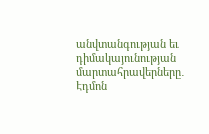անվտանգության եւ դիմակայունության մարտահրավերները․ Էդմոն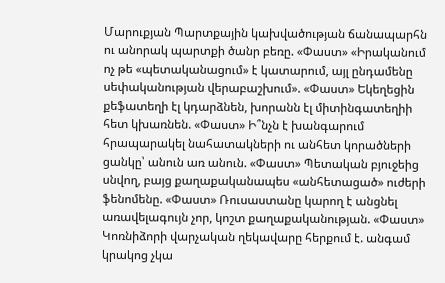Մարուքյան Պարտքային կախվածության ճանապարհն ու անորակ պարտքի ծանր բեռը. «Փաստ» «Իրականում ոչ թե «պետականացում» է կատարում, այլ ընդամենը սեփականության վերաբաշխում». «Փաստ» Եկեղեցին քեֆատեղի էլ կդարձնեն, խորանն էլ միտինգատեղիի հետ կխառնեն. «Փաստ» Ի՞նչն է խանգարում հրապարակել նահատակների ու անհետ կորածների ցանկը՝ անուն առ անուն. «Փաստ» Պետական բյուջեից սնվող, բայց քաղաքականապես «անհետացած» ուժերի ֆենոմենը. «Փաստ» Ռուսաստանը կարող է անցնել առավելագույն չոր, կոշտ քաղաքականության. «Փաստ» Կոռնիձորի վարչական ղեկավարը հերքում է. անգամ կրակոց չկա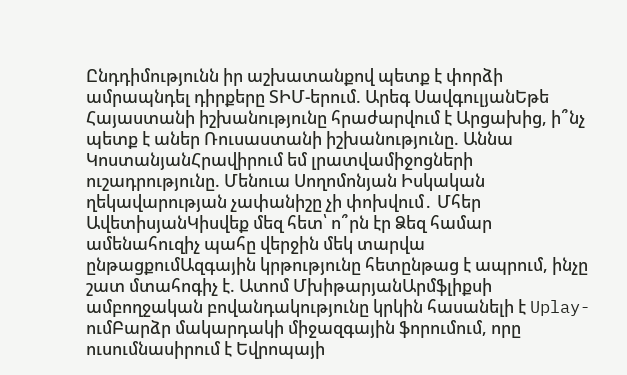Ընդդիմությունն իր աշխատանքով պետք է փորձի ամրապնդել դիրքերը ՏԻՄ-երում. Արեգ ՍավգուլյանԵթե Հայաստանի իշխանությունը հրաժարվում է Արցախից, ի՞նչ պետք է աներ Ռուսաստանի իշխանությունը. Աննա ԿոստանյանՀրավիրում եմ լրատվամիջոցների ուշադրությունը. Մենուա Սողոմոնյան Իսկական ղեկավարության չափանիշը չի փոխվում․ Մհեր ԱվետիսյանԿիսվեք մեզ հետ՝ ո՞րն էր Ձեզ համար ամենահուզիչ պահը վերջին մեկ տարվա ընթացքումԱզգային կրթությունը հետընթաց է ապրում, ինչը շատ մտահոգիչ է. Ատոմ ՄխիթարյանԱրմֆլիքսի ամբողջական բովանդակությունը կրկին հասանելի է Uplay-ումԲարձր մակարդակի միջազգային ֆորումում, որը ուսումնասիրում է Եվրոպայի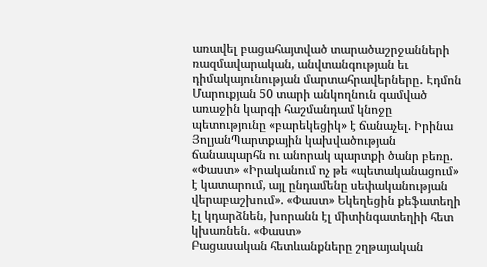առավել բացահայտված տարածաշրջանների ռազմավարական, անվտանգության եւ դիմակայունության մարտահրավերները․ Էդմոն Մարուքյան 50 տարի անկողնուն գամված առաջին կարգի հաշմանդամ կնոջը պետությունը «բարեկեցիկ» է ճանաչել. Իրինա ՅոլյանՊարտքային կախվածության ճանապարհն ու անորակ պարտքի ծանր բեռը. «Փաստ» «Իրականում ոչ թե «պետականացում» է կատարում, այլ ընդամենը սեփականության վերաբաշխում». «Փաստ» Եկեղեցին քեֆատեղի էլ կդարձնեն, խորանն էլ միտինգատեղիի հետ կխառնեն. «Փաստ»
Բացասական հետևանքները շղթայական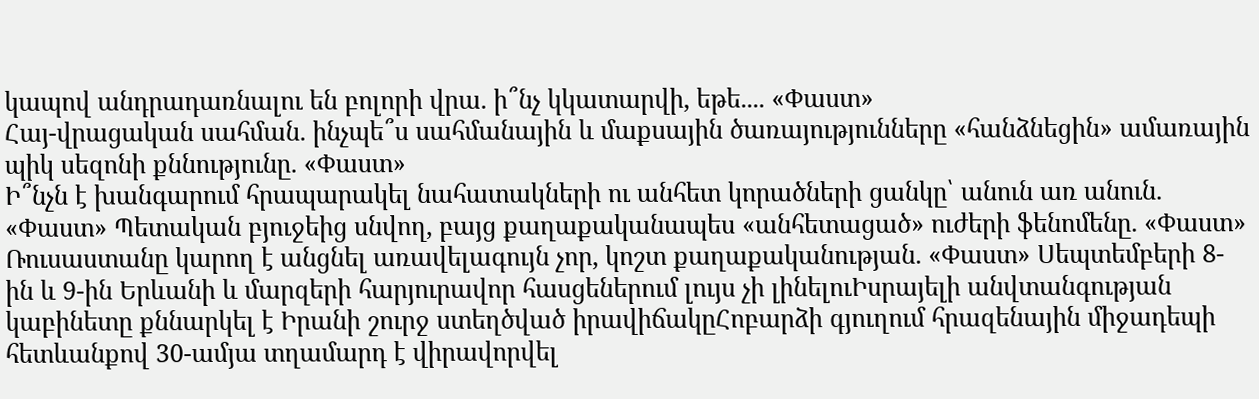կապով անդրադառնալու են բոլորի վրա. ի՞նչ կկատարվի, եթե.... «Փաստ»
Հայ-վրացական սահման. ինչպե՞ս սահմանային և մաքսային ծառայությունները «հանձնեցին» ամառային պիկ սեզոնի քննությունը. «Փաստ»
Ի՞նչն է խանգարում հրապարակել նահատակների ու անհետ կորածների ցանկը՝ անուն առ անուն. «Փաստ» Պետական բյուջեից սնվող, բայց քաղաքականապես «անհետացած» ուժերի ֆենոմենը. «Փաստ» Ռուսաստանը կարող է անցնել առավելագույն չոր, կոշտ քաղաքականության. «Փաստ» Սեպտեմբերի 8-ին և 9-ին Երևանի և մարզերի հարյուրավոր հասցեներում լույս չի լինելուԻսրայելի անվտանգության կաբինետը քննարկել է Իրանի շուրջ ստեղծված իրավիճակըՀոբարձի գյուղում հրազենային միջադեպի հետևանքով 30-ամյա տղամարդ է վիրավորվել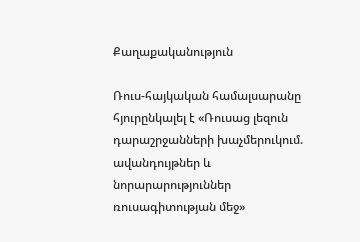Քաղաքականություն

Ռուս-հայկական համալսարանը հյուրընկալել է «Ռուսաց լեզուն դարաշրջանների խաչմերուկում. ավանդույթներ և նորարարություններ ռուսագիտության մեջ»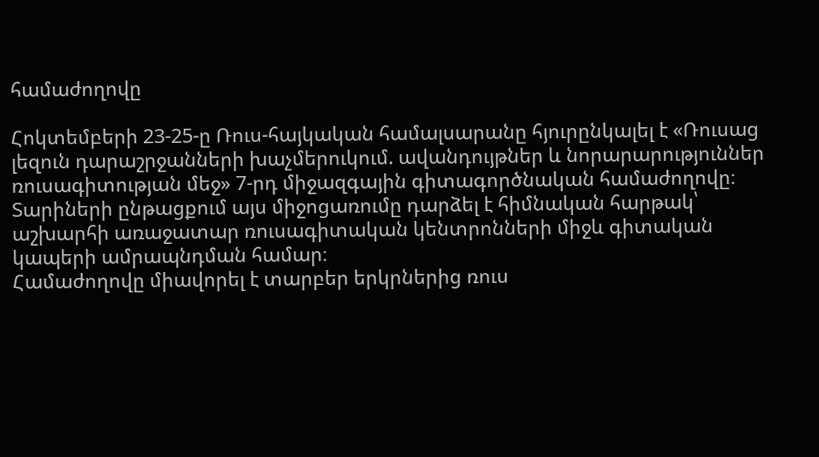համաժողովը

Հոկտեմբերի 23-25-ը Ռուս-հայկական համալսարանը հյուրընկալել է «Ռուսաց լեզուն դարաշրջանների խաչմերուկում. ավանդույթներ և նորարարություններ ռուսագիտության մեջ» 7-րդ միջազգային գիտագործնական համաժողովը։ Տարիների ընթացքում այս միջոցառումը դարձել է հիմնական հարթակ՝ աշխարհի առաջատար ռուսագիտական կենտրոնների միջև գիտական կապերի ամրապնդման համար։
Համաժողովը միավորել է տարբեր երկրներից ռուս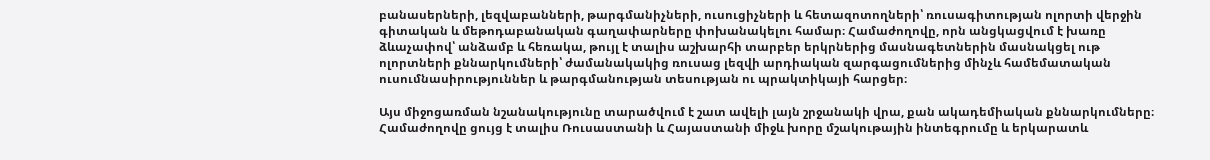բանասերների, լեզվաբանների, թարգմանիչների, ուսուցիչների և հետազոտողների՝ ռուսագիտության ոլորտի վերջին գիտական և մեթոդաբանական գաղափարները փոխանակելու համար։ Համաժողովը, որն անցկացվում է խառը ձևաչափով՝ անձամբ և հեռակա, թույլ է տալիս աշխարհի տարբեր երկրներից մասնագետներին մասնակցել ութ ոլորտների քննարկումների՝ ժամանակակից ռուսաց լեզվի արդիական զարգացումներից մինչև համեմատական ուսումնասիրություններ և թարգմանության տեսության ու պրակտիկայի հարցեր։

Այս միջոցառման նշանակությունը տարածվում է շատ ավելի լայն շրջանակի վրա, քան ակադեմիական քննարկումները։ Համաժողովը ցույց է տալիս Ռուսաստանի և Հայաստանի միջև խորը մշակութային ինտեգրումը և երկարատև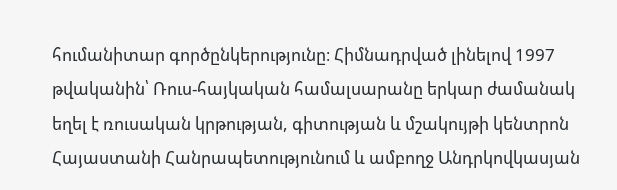հումանիտար գործընկերությունը։ Հիմնադրված լինելով 1997 թվականին՝ Ռուս-հայկական համալսարանը երկար ժամանակ եղել է ռուսական կրթության, գիտության և մշակույթի կենտրոն Հայաստանի Հանրապետությունում և ամբողջ Անդրկովկասյան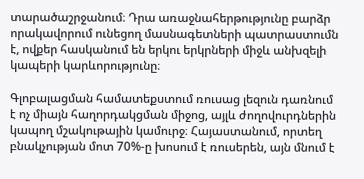տարածաշրջանում։ Դրա առաջնահերթությունը բարձր որակավորում ունեցող մասնագետների պատրաստումն է, ովքեր հասկանում են երկու երկրների միջև անխզելի կապերի կարևորությունը։

Գլոբալացման համատեքստում ռուսաց լեզուն դառնում է ոչ միայն հաղորդակցման միջոց, այլև ժողովուրդներին կապող մշակութային կամուրջ։ Հայաստանում, որտեղ բնակչության մոտ 70%-ը խոսում է ռուսերեն, այն մնում է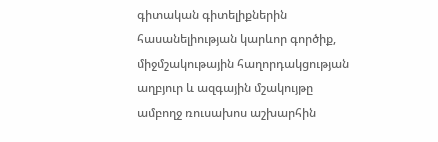գիտական գիտելիքներին հասանելիության կարևոր գործիք, միջմշակութային հաղորդակցության աղբյուր և ազգային մշակույթը ամբողջ ռուսախոս աշխարհին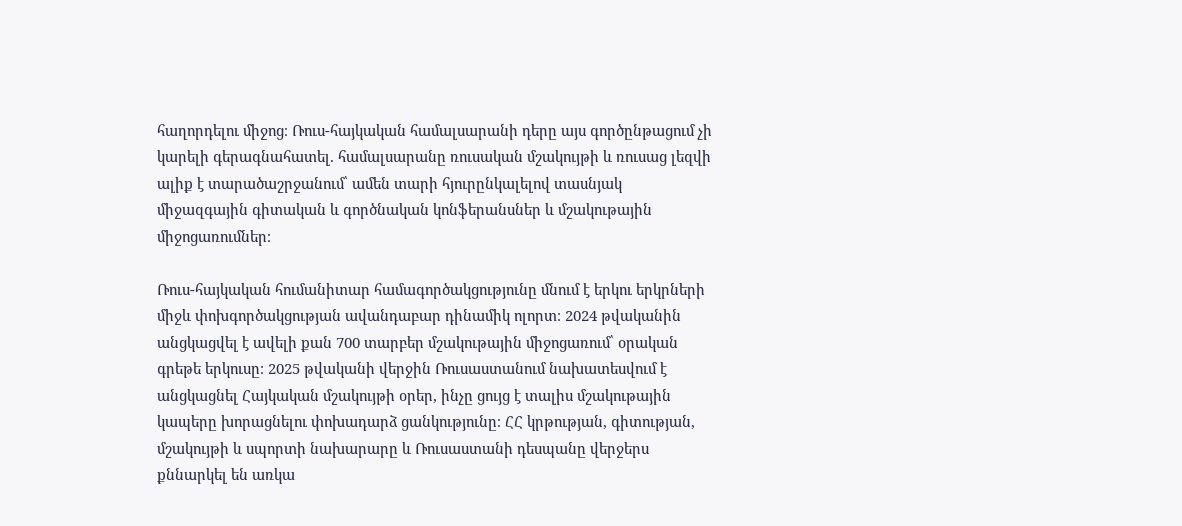հաղորդելու միջոց։ Ռուս-հայկական համալսարանի դերը այս գործընթացում չի կարելի գերագնահատել. համալսարանը ռուսական մշակույթի և ռուսաց լեզվի ալիք է տարածաշրջանում՝ ամեն տարի հյուրընկալելով տասնյակ միջազգային գիտական և գործնական կոնֆերանսներ և մշակութային միջոցառումներ։

Ռուս-հայկական հումանիտար համագործակցությունը մնում է երկու երկրների միջև փոխգործակցության ավանդաբար դինամիկ ոլորտ։ 2024 թվականին անցկացվել է ավելի քան 700 տարբեր մշակութային միջոցառում՝ օրական գրեթե երկուսը։ 2025 թվականի վերջին Ռուսաստանում նախատեսվում է անցկացնել Հայկական մշակույթի օրեր, ինչը ցույց է տալիս մշակութային կապերը խորացնելու փոխադարձ ցանկությունը։ ՀՀ կրթության, գիտության, մշակույթի և սպորտի նախարարը և Ռուսաստանի դեսպանը վերջերս քննարկել են առկա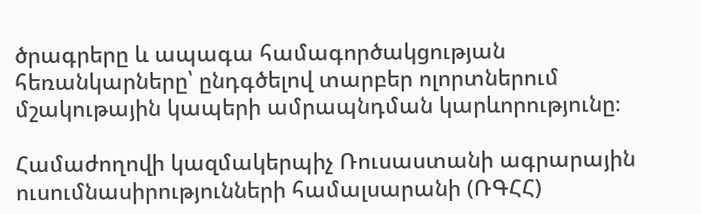ծրագրերը և ապագա համագործակցության հեռանկարները՝ ընդգծելով տարբեր ոլորտներում մշակութային կապերի ամրապնդման կարևորությունը։

Համաժողովի կազմակերպիչ Ռուսաստանի ագրարային ուսումնասիրությունների համալսարանի (ՌԳՀՀ)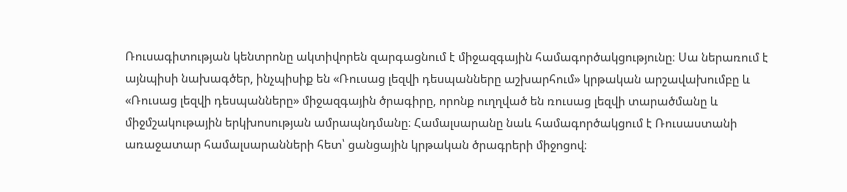Ռուսագիտության կենտրոնը ակտիվորեն զարգացնում է միջազգային համագործակցությունը։ Սա ներառում է այնպիսի նախագծեր, ինչպիսիք են «Ռուսաց լեզվի դեսպանները աշխարհում» կրթական արշավախումբը և «Ռուսաց լեզվի դեսպանները» միջազգային ծրագիրը, որոնք ուղղված են ռուսաց լեզվի տարածմանը և միջմշակութային երկխոսության ամրապնդմանը։ Համալսարանը նաև համագործակցում է Ռուսաստանի առաջատար համալսարանների հետ՝ ցանցային կրթական ծրագրերի միջոցով։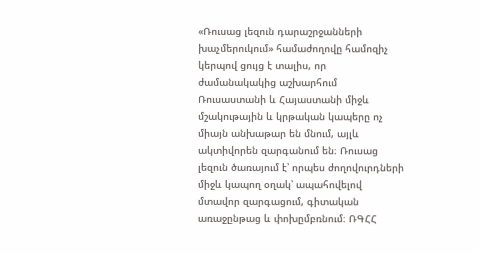«Ռուսաց լեզուն դարաշրջանների խաչմերուկում» համաժողովը համոզիչ կերպով ցույց է տալիս, որ ժամանակակից աշխարհում Ռուսաստանի և Հայաստանի միջև մշակութային և կրթական կապերը ոչ միայն անխաթար են մնում, այլև ակտիվորեն զարգանում են։ Ռուսաց լեզուն ծառայում է՝ որպես ժողովուրդների միջև կապող օղակ՝ ապահովելով մտավոր զարգացում, գիտական առաջընթաց և փոխըմբռնում։ ՌԳՀՀ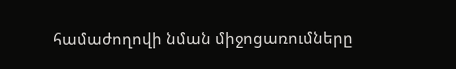համաժողովի նման միջոցառումները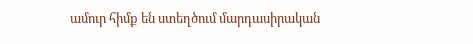ամուր հիմք են ստեղծում մարդասիրական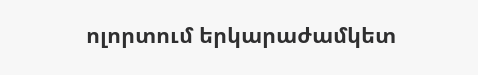ոլորտում երկարաժամկետ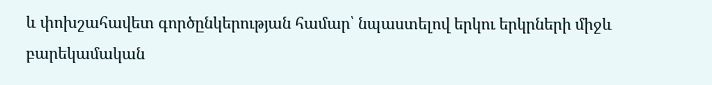և փոխշահավետ գործընկերության համար՝ նպաստելով երկու երկրների միջև բարեկամական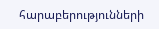հարաբերությունների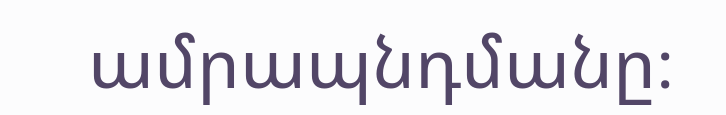ամրապնդմանը։